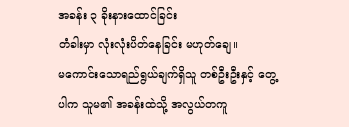အခန်း ၃ ခိုးနားထောင်ခြင်း
တံခါးမှာ လုံးလုံးပိတ်နေခြင်း မဟုတ်ချေ။
မကောင်းသောရည်ရွယ်ချက်ရှိသူ တစ်ဦးဦးနှင့် တွေ့ပါက သူမ၏ အခန်းထဲသို့ အလွယ်တကူ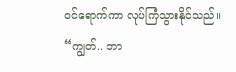ဝင်ရောက်ကာ လုပ်ကြံသွားနိုင်သည်။
“ကျွတ်.. ဘာ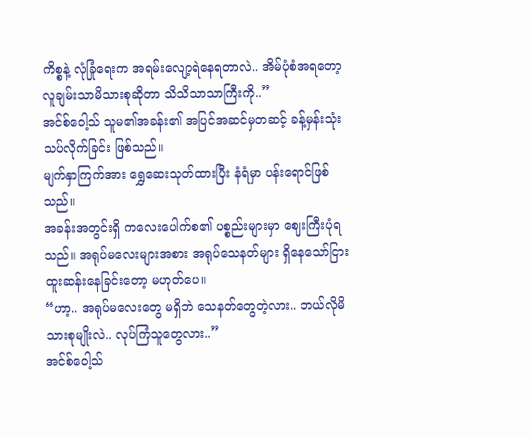ကိစ္စနဲ့ လုံခြုံရေးက အရမ်းလျော့ရဲနေရတာလဲ.. အိမ်ပုံစံအရတော့ လူချမ်းသာမိသားစုဆိုတာ သိသိသာသာကြီးကို..”
အင်စ်ဝေါ့သ် သူမ၏အခန်း၏ အပြင်အဆင်မှတဆင့် ခန့်မှန်းသုံးသပ်လိုက်ခြင်း ဖြစ်သည်။
မျက်နှာကြက်အား ရွှေဆေးသုတ်ထားပြီး နံရံမှာ ပန်းရောင်ဖြစ်သည်။
အခန်းအတွင်းရှိ ကလေးပေါက်စ၏ ပစ္စည်းများမှာ ဈေးကြီးပုံရသည်။ အရုပ်မလေးများအစား အရုပ်သေနတ်များ ရှိနေသော်ငြား ထူးဆန်းနေခြင်းတော့ မဟုတ်ပေ။
“ဟာ့.. အရုပ်မလေးတွေ မရှိဘဲ သေနတ်တွေတဲ့လား.. ဘယ်လိုမိသားစုမျိုးလဲ.. လုပ်ကြံသူတွေလား..”
အင်စ်ဝေါ့သ်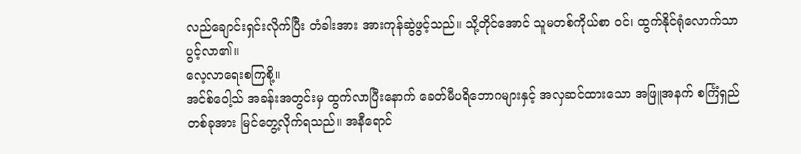လည်ချောင်းရှင်းလိုက်ပြီး တံခါးအား အားကုန်ဆွဲဖွင့်သည်။ သို့တိုင်အောင် သူမတစ်ကိုယ်စာ ဝင်၊ ထွက်နိုင်ရုံလောက်သာ ပွင့်လာ၏။
လေ့လာရေးစကြစို့။
အင်စ်ဝေါ့သ် အခန်းအတွင်းမှ ထွက်လာပြီးနောက် ခေတ်မီပရိဘောဂများနှင့် အလှဆင်ထားသော အဖြူအနက် စင်္ကြံရှည်တစ်ခုအား မြင်တွေ့လိုက်ရသည်။ အနီရောင်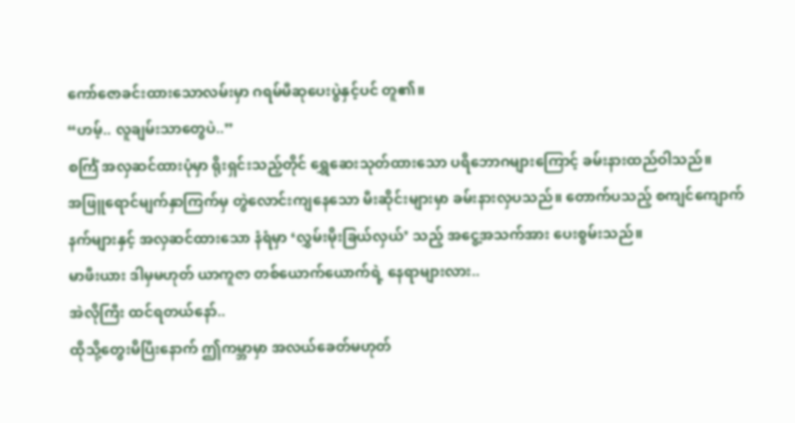ကော်ဇောခင်းထားသောလမ်းမှာ ဂရမ်မီဆုပေးပွဲနှင့်ပင် တူ၏။
“ဟမ့်.. လူချမ်းသာတွေပဲ..”
စင်္ကြံ အလှဆင်ထားပုံမှာ ရိုးရှင်းသည့်တိုင် ရွှေဆေးသုတ်ထားသော ပရိဘောဂများကြောင့် ခမ်းနားထည်ဝါသည်။
အဖြူရောင်မျက်နှာကြက်မှ တွဲလောင်းကျနေသော မီးဆိုင်းများမှာ ခမ်းနားလှပသည်။ တောက်ပသည့် စကျင်ကျောက်နက်များနှင့် အလှဆင်ထားသော နံရံမှာ ‘လွှမ်းမိုးခြယ်လှယ်’ သည့် အငွေ့အသက်အား ပေးစွမ်းသည်။
မာဖီးယား ဒါမှမဟုတ် ယာကူဇာ တစ်ယောက်ယောက်ရဲ့ နေရာများလား..
အဲလိုကြီး ထင်ရတယ်နော်..
ထိုသို့တွေးမိပြီးနောက် ဤကမ္ဘာမှာ အလယ်ခေတ်မဟုတ်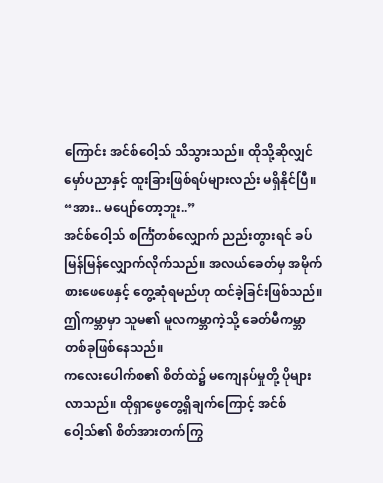ကြောင်း အင်စ်ဝေါ့သ် သိသွားသည်။ ထိုသို့ဆိုလျှင် မှော်ပညာနှင့် ထူးခြားဖြစ်ရပ်များလည်း မရှိနိုင်ပြီ။
“အား.. မပျော်တော့ဘူး..”
အင်စ်ဝေါ့သ် စင်္ကြံတစ်လျှောက် ညည်းတွားရင် ခပ်မြန်မြန်လျှောက်လိုက်သည်။ အလယ်ခေတ်မှ အမိုက်စားဖေဖေနှင့် တွေ့ဆုံရမည်ဟု ထင်ခဲ့ခြင်းဖြစ်သည်။
ဤကမ္ဘာမှာ သူမ၏ မူလကမ္ဘာကဲ့သို့ ခေတ်မီကမ္ဘာတစ်ခုဖြစ်နေသည်။
ကလေးပေါက်စ၏ စိတ်ထဲ၌ မကျေနပ်မှုတို့ ပိုများလာသည်။ ထိုရှာဖွေတွေ့ရှိချက်ကြောင့် အင်စ်ဝေါ့သ်၏ စိတ်အားတက်ကြွ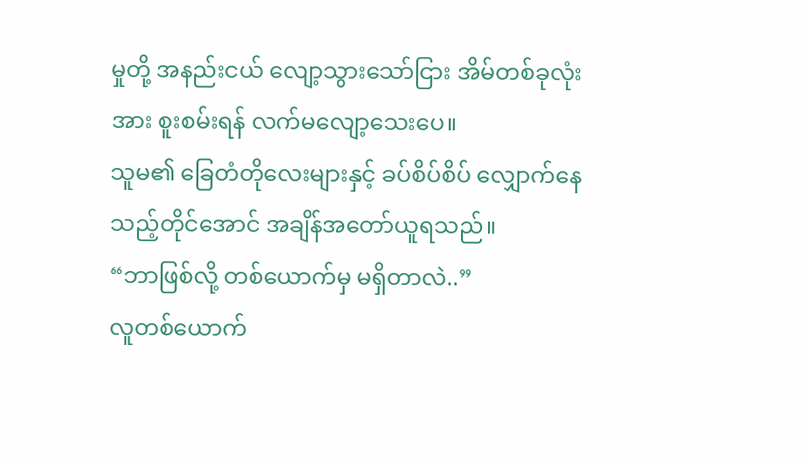မှုတို့ အနည်းငယ် လျော့သွားသော်ငြား အိမ်တစ်ခုလုံးအား စူးစမ်းရန် လက်မလျော့သေးပေ။
သူမ၏ ခြေတံတိုလေးများနှင့် ခပ်စိပ်စိပ် လျှောက်နေသည့်တိုင်အောင် အချိန်အတော်ယူရသည်။
“ဘာဖြစ်လို့ တစ်ယောက်မှ မရှိတာလဲ..”
လူတစ်ယောက်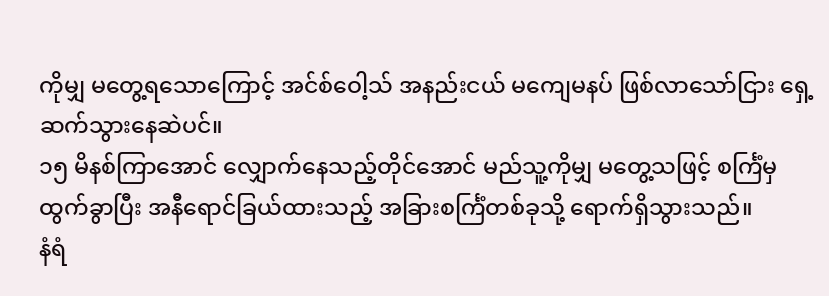ကိုမျှ မတွေ့ရသောကြောင့် အင်စ်ဝေါ့သ် အနည်းငယ် မကျေမနပ် ဖြစ်လာသော်ငြား ရှေ့ဆက်သွားနေဆဲပင်။
၁၅ မိနစ်ကြာအောင် လျှောက်နေသည့်တိုင်အောင် မည်သူ့ကိုမျှ မတွေ့သဖြင့် စင်္ကြံမှ ထွက်ခွာပြီး အနီရောင်ခြယ်ထားသည့် အခြားစင်္ကြံတစ်ခုသို့ ရောက်ရှိသွားသည်။
နံရံ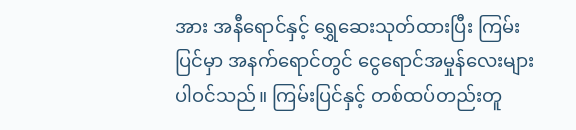အား အနီရောင်နှင့် ရွှေဆေးသုတ်ထားပြီး ကြမ်းပြင်မှာ အနက်ရောင်တွင် ငွေရောင်အမှုန်လေးများ ပါဝင်သည်။ ကြမ်းပြင်နှင့် တစ်ထပ်တည်းတူ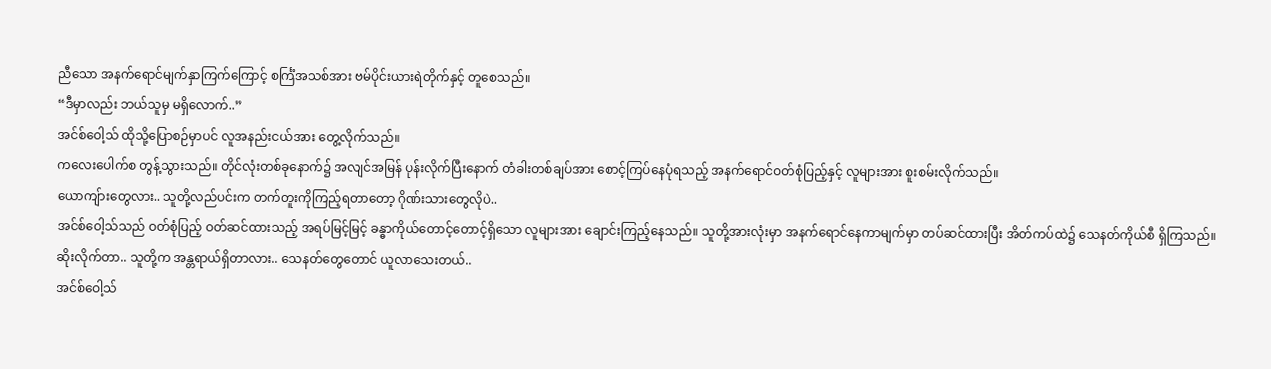ညီသော အနက်ရောင်မျက်နှာကြက်ကြောင့် စင်္ကြံအသစ်အား ဗမ်ပိုင်းယားရဲတိုက်နှင့် တူစေသည်။
“ဒီမှာလည်း ဘယ်သူမှ မရှိလောက်..”
အင်စ်ဝေါ့သ် ထိုသို့ပြောစဉ်မှာပင် လူအနည်းငယ်အား တွေ့လိုက်သည်။
ကလေးပေါက်စ တွန့်သွားသည်။ တိုင်လုံးတစ်ခုနောက်၌ အလျင်အမြန် ပုန်းလိုက်ပြီးနောက် တံခါးတစ်ချပ်အား စောင့်ကြပ်နေပုံရသည့် အနက်ရောင်ဝတ်စုံပြည့်နှင့် လူများအား စူးစမ်းလိုက်သည်။
ယောကျ်ားတွေလား.. သူတို့လည်ပင်းက တက်တူးကိုကြည့်ရတာတော့ ဂိုဏ်းသားတွေလိုပဲ..
အင်စ်ဝေါ့သ်သည် ဝတ်စုံပြည့် ဝတ်ဆင်ထားသည့် အရပ်မြင့်မြင့် ခန္ဓာကိုယ်တောင့်တောင့်ရှိသော လူများအား ချောင်းကြည့်နေသည်။ သူတို့အားလုံးမှာ အနက်ရောင်နေကာမျက်မှာ တပ်ဆင်ထားပြီး အိတ်ကပ်ထဲ၌ သေနတ်ကိုယ်စီ ရှိကြသည်။
ဆိုးလိုက်တာ.. သူတို့က အန္တရာယ်ရှိတာလား.. သေနတ်တွေတောင် ယူလာသေးတယ်..
အင်စ်ဝေါ့သ်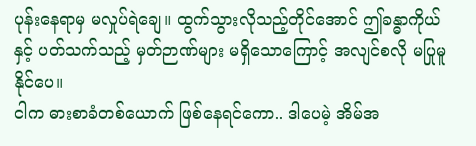ပုန်းနေရာမှ မလှုပ်ရဲချေ။ ထွက်သွားလိုသည့်တိုင်အောင် ဤခန္ဓာကိုယ်နှင့် ပတ်သက်သည့် မှတ်ဉာဏ်များ မရှိသောကြောင့် အလျင်စလို မပြုမူနိုင်ပေ။
ငါက ဓားစာခံတစ်ယောက် ဖြစ်နေရင်ကော.. ဒါပေမဲ့ အိမ်အ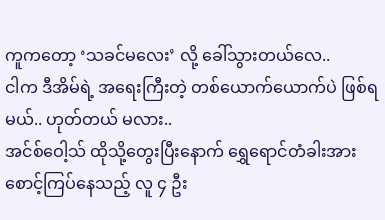ကူကတော့ ‘သခင်မလေး’ လို့ ခေါ်သွားတယ်လေ..
ငါက ဒီအိမ်ရဲ့ အရေးကြီးတဲ့ တစ်ယောက်ယောက်ပဲ ဖြစ်ရမယ်.. ဟုတ်တယ် မလား..
အင်စ်ဝေါ့သ် ထိုသို့တွေးပြီးနောက် ရွှေရောင်တံခါးအား စောင့်ကြပ်နေသည့် လူ ၄ ဦး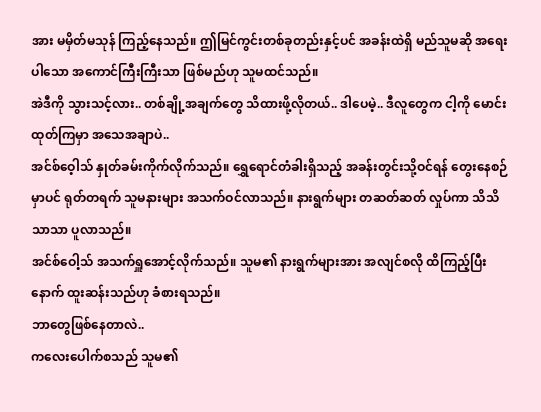အား မမှိတ်မသုန် ကြည့်နေသည်။ ဤမြင်ကွင်းတစ်ခုတည်းနှင့်ပင် အခန်းထဲရှိ မည်သူမဆို အရေးပါသော အကောင်ကြီးကြီးသာ ဖြစ်မည်ဟု သူမထင်သည်။
အဲဒီကို သွားသင့်လား.. တစ်ချို့အချက်တွေ သိထားဖို့လိုတယ်.. ဒါပေမဲ့.. ဒီလူတွေက ငါ့ကို မောင်းထုတ်ကြမှာ အသေအချာပဲ..
အင်စ်ဝေ့ါသ် နှုတ်ခမ်းကိုက်လိုက်သည်။ ရွှေရောင်တံခါးရှိသည့် အခန်းတွင်းသို့ဝင်ရန် တွေးနေစဉ်မှာပင် ရုတ်တရက် သူမနားများ အသက်ဝင်လာသည်။ နားရွက်များ တဆတ်ဆတ် လှုပ်ကာ သိသိသာသာ ပူလာသည်။
အင်စ်ဝေါ့သ် အသက်ရှူအောင့်လိုက်သည်။ သူမ၏ နားရွက်များအား အလျင်စလို ထိကြည့်ပြီးနောက် ထူးဆန်းသည်ဟု ခံစားရသည်။
ဘာတွေဖြစ်နေတာလဲ..
ကလေးပေါက်စသည် သူမ၏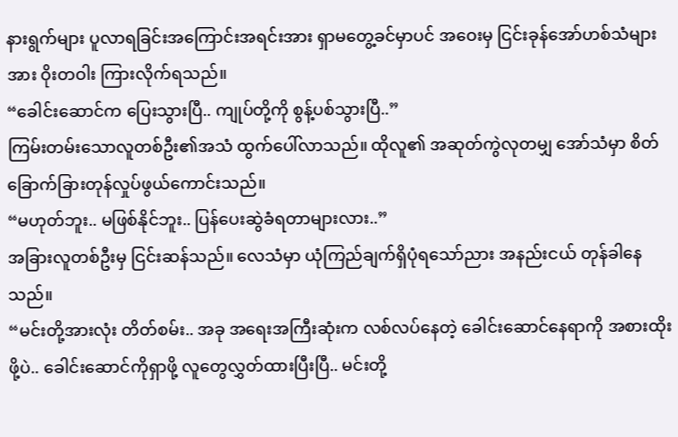နားရွက်များ ပူလာရခြင်းအကြောင်းအရင်းအား ရှာမတွေ့ခင်မှာပင် အဝေးမှ ငြင်းခုန်အော်ဟစ်သံများအား ဝိုးတဝါး ကြားလိုက်ရသည်။
“ခေါင်းဆောင်က ပြေးသွားပြီ.. ကျုပ်တို့ကို စွန့်ပစ်သွားပြီ..”
ကြမ်းတမ်းသောလူတစ်ဦး၏အသံ ထွက်ပေါ်လာသည်။ ထိုလူ၏ အဆုတ်ကွဲလုတမျှ အော်သံမှာ စိတ်ခြောက်ခြားတုန်လှုပ်ဖွယ်ကောင်းသည်။
“မဟုတ်ဘူး.. မဖြစ်နိုင်ဘူး.. ပြန်ပေးဆွဲခံရတာများလား..”
အခြားလူတစ်ဦးမှ ငြင်းဆန်သည်။ လေသံမှာ ယုံကြည်ချက်ရှိပုံရသော်ညား အနည်းငယ် တုန်ခါနေသည်။
“မင်းတို့အားလုံး တိတ်စမ်း.. အခု အရေးအကြီးဆုံးက လစ်လပ်နေတဲ့ ခေါင်းဆောင်နေရာကို အစားထိုးဖို့ပဲ.. ခေါင်းဆောင်ကိုရှာဖို့ လူတွေလွှတ်ထားပြီးပြီ.. မင်းတို့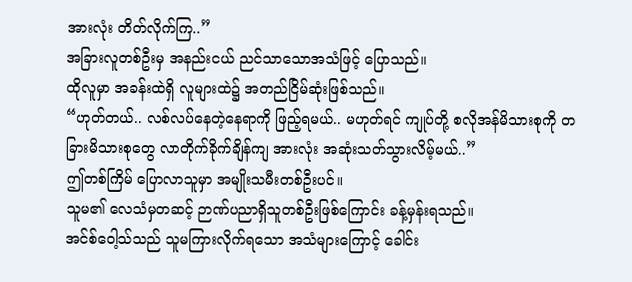အားလုံး တိတ်လိုက်ကြ..”
အခြားလူတစ်ဦးမှ အနည်းငယ် ညင်သာသောအသံဖြင့် ပြောသည်။
ထိုလူမှာ အခန်းထဲရှိ လူများထဲ၌ အတည်ငြိမ်ဆုံးဖြစ်သည်။
“ဟုတ်တယ်.. လစ်လပ်နေတဲ့နေရာကို ဖြည့်ရမယ်.. မဟုတ်ရင် ကျုပ်တို့ စလိုအန်မိသားစုကို တခြားမိသားစုတွေ လာတိုက်ခိုက်ချိန်ကျ အားလုံး အဆုံးသတ်သွားလိမ့်မယ်..”
ဤတစ်ကြိမ် ပြောလာသူမှာ အမျိုးသမီးတစ်ဦးပင်။
သူမ၏ လေသံမှတဆင့် ဉာဏ်ပညာရှိသူတစ်ဦးဖြစ်ကြောင်း ခန့်မှန်းရသည်။
အင်စ်ဝေါ့သ်သည် သူမကြားလိုက်ရသော အသံများကြောင့် ခေါင်း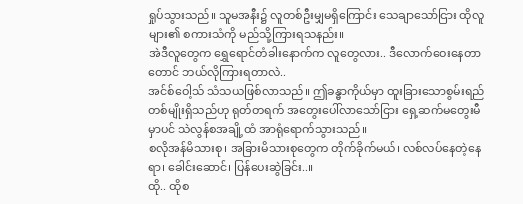ရှုပ်သွားသည်။ သူမအနီး၌ လူတစ်ဦးမျှမရှိကြောင်း သေချာသော်ငြား ထိုလူများ၏ စကားသံကို မည်သို့ကြားရသနည်း။
အဲဒီလူတွေက ရွှေရောင်တံခါးနောက်က လူတွေလား.. ဒီလောက်ဝေးနေတာတောင် ဘယ်လိုကြားရတာလဲ..
အင်စ်ဝေါ့သ် သံသယဖြစ်လာသည်။ ဤခန္ဓာကိုယ်မှာ ထူးခြားသောစွမ်းရည်တစ်မျိုးရှိသည်ဟု ရုတ်တရက် အတွေးပေါ်လာသော်ငြား ရှေ့ဆက်မတွေးမီမှာပင် သဲလွန်စအချို့ထံ အာရုံရောက်သွားသည်။
စလိုအန်မိသားစု၊ အခြားမိသားစုတွေက တိုက်ခိုက်မယ်၊ လစ်လပ်နေတဲ့နေရာ၊ ခေါင်းဆောင်၊ ပြန်ပေးဆွဲခြင်း..။
ထို.. ထိုစ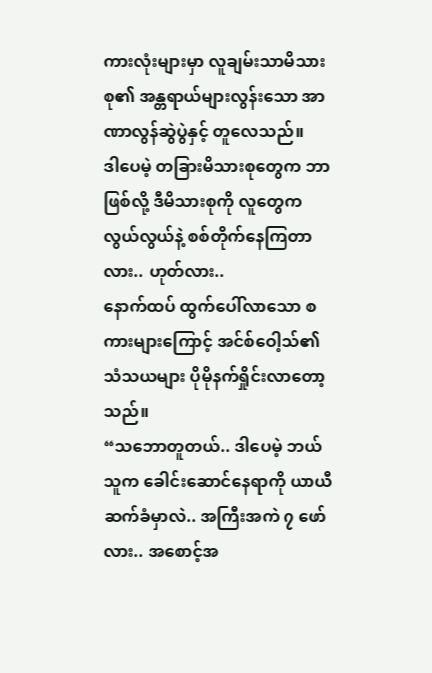ကားလုံးများမှာ လူချမ်းသာမိသားစု၏ အန္တရာယ်များလွန်းသော အာဏာလွန်ဆွဲပွဲနှင့် တူလေသည်။
ဒါပေမဲ့ တခြားမိသားစုတွေက ဘာဖြစ်လို့ ဒီမိသားစုကို လူတွေက လွယ်လွယ်နဲ့ စစ်တိုက်နေကြတာလား.. ဟုတ်လား..
နောက်ထပ် ထွက်ပေါ်လာသော စကားများကြောင့် အင်စ်ဝေါ့သ်၏ သံသယများ ပိုမိုနက်ရှိုင်းလာတော့သည်။
“သဘောတူတယ်.. ဒါပေမဲ့ ဘယ်သူက ခေါင်းဆောင်နေရာကို ယာယီဆက်ခံမှာလဲ.. အကြီးအကဲ ၇ ဖော်လား.. အစောင့်အ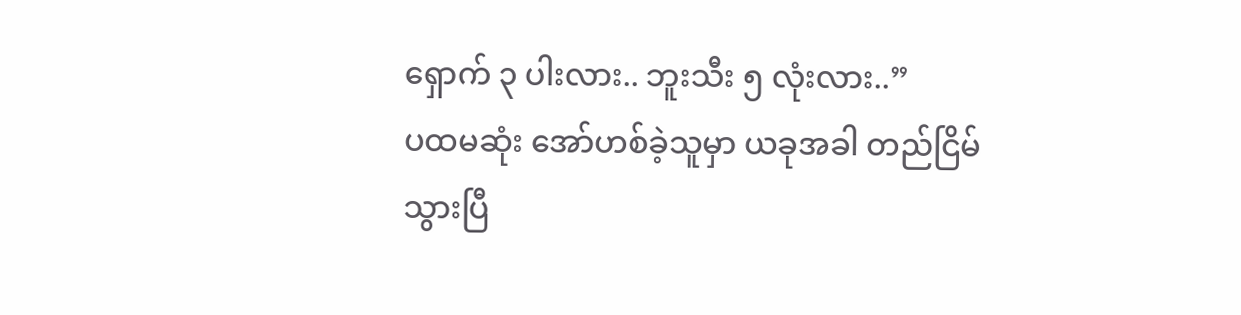ရှောက် ၃ ပါးလား.. ဘူးသီး ၅ လုံးလား..”
ပထမဆုံး အော်ဟစ်ခဲ့သူမှာ ယခုအခါ တည်ငြိမ်သွားပြီ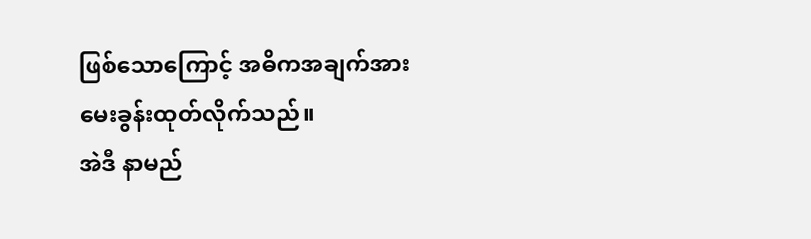ဖြစ်သောကြောင့် အဓိကအချက်အား မေးခွန်းထုတ်လိုက်သည်။
အဲဒီ နာမည်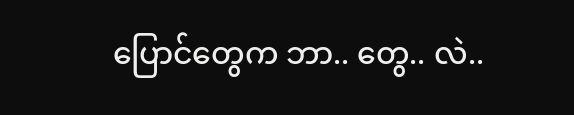ပြောင်တွေက ဘာ.. တွေ.. လဲ..